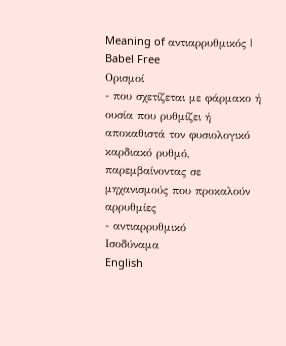Meaning of αντιαρρυθμικός | Babel Free
Ορισμοί
- που σχετίζεται με φάρμακο ή ουσία που ρυθμίζει ή αποκαθιστά τον φυσιολογικό καρδιακό ρυθμό, παρεμβαίνοντας σε μηχανισμούς που προκαλούν αρρυθμίες
- αντιαρρυθμικό
Ισοδύναμα
English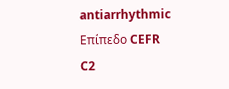antiarrhythmic
Επίπεδο CEFR
C2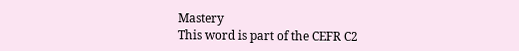Mastery
This word is part of the CEFR C2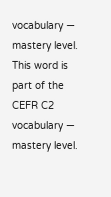vocabulary — mastery level.
This word is part of the CEFR C2 vocabulary — mastery level.